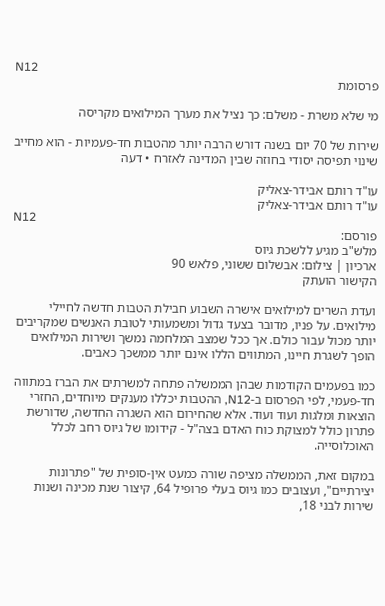N12
פרסומת

מי שלא משרת - משלם: כך נציל את מערך המילואים מקריסה

שירות של 70 יום בשנה דורש הרבה יותר מהטבות חד-פעמיות - הוא מחייב שינוי תפיסה יסודי בחוזה שבין המדינה לאזרח • דעה

עו"ד רותם אבידר-צאליק
עו"ד רותם אבידר-צאליק
N12
פורסם:
מלש"ב מגיע ללשכת גיוס
ארכיון | צילום: אבשלום ששוני, פלאש 90
הקישור הועתק

ועדת השרים למילואים אישרה השבוע חבילת הטבות חדשה לחיילי מילואים. על פניו, מדובר בצעד גדול ומשמעותי לטובת האנשים שמקריבים יותר מכול עבור כולם. אך ככל שמצב המלחמה נמשך ושירות המילואים הופך לשגרת חיינו, המתווים הללו אינם יותר ממשכך כאבים.

כמו בפעמים הקודמות שבהן הממשלה פתחה למשרתים את הברז במתווה חד-פעמי, לפי הפרסום ב-N12, ההטבות יכללו מענקים מיוחדים, החזרי הוצאות ומלגות ועוד ועוד. אלא שהחירום הוא השגרה החדשה, שדורשת פתרון כולל למצוקת כוח האדם בצה"ל - קידומו של גיוס רחב לכלל האוכלוסייה.

במקום זאת, הממשלה מציפה שורה כמעט אין-סופית של "פתרונות יצירתיים", ועצובים כמו גיוס בעלי פרופיל 64, קיצור שנת מכינה ושנות שירות לבני 18,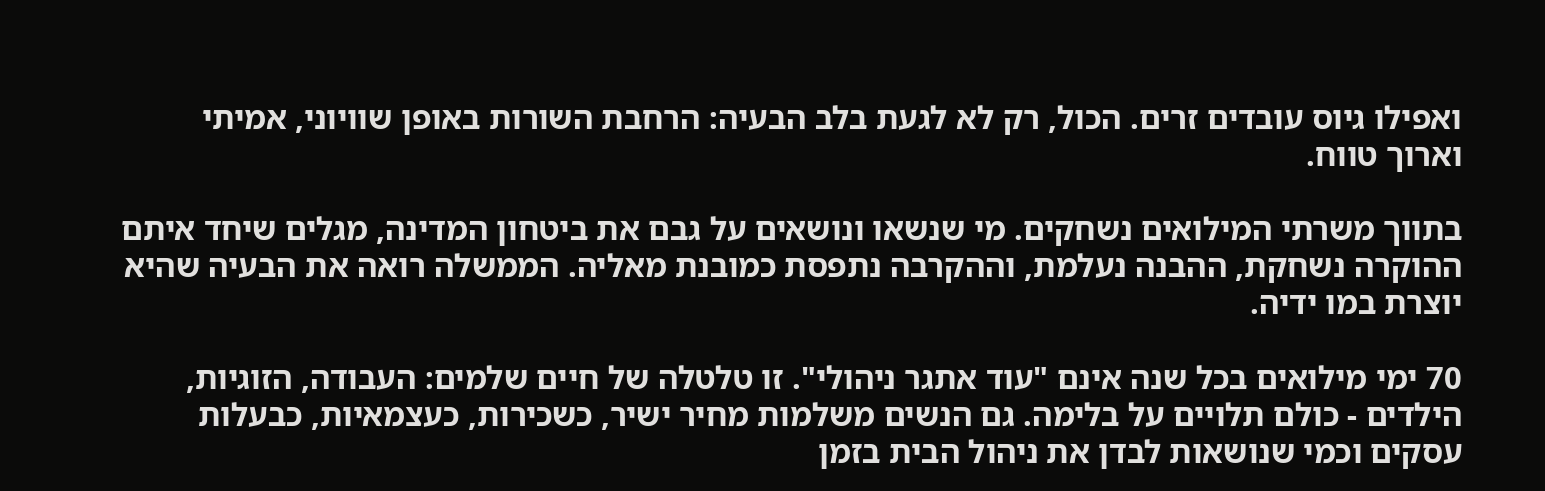ואפילו גיוס עובדים זרים. הכול, רק לא לגעת בלב הבעיה: הרחבת השורות באופן שוויוני, אמיתי וארוך טווח.

בתווך משרתי המילואים נשחקים. מי שנשאו ונושאים על גבם את ביטחון המדינה, מגלים שיחד איתם ההוקרה נשחקת, ההבנה נעלמת, וההקרבה נתפסת כמובנת מאליה. הממשלה רואה את הבעיה שהיא יוצרת במו ידיה.

70 ימי מילואים בכל שנה אינם "עוד אתגר ניהולי". זו טלטלה של חיים שלמים: העבודה, הזוגיות, הילדים - כולם תלויים על בלימה. גם הנשים משלמות מחיר ישיר, כשכירות, כעצמאיות, כבעלות עסקים וכמי שנושאות לבדן את ניהול הבית בזמן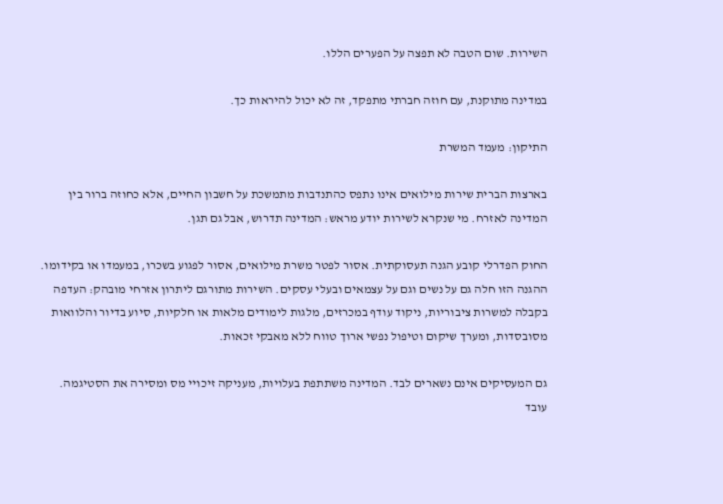השירות. שום הטבה לא תפצה על הפערים הללו.

במדינה מתוקנת, עם חוזה חברתי מתפקד, זה לא יכול להיראות כך.

התיקון: מעמד המשרת

בארצות הברית שירות מילואים אינו נתפס כהתנדבות מתמשכת על חשבון החיים, אלא כחוזה ברור בין המדינה לאזרח. מי שנקרא לשירות יודע מראש: המדינה תדרוש, אבל גם תגן.

החוק הפדרלי קובע הגנה תעסוקתית. אסור לפטר משרת מילואים, אסור לפגוע בשכרו, במעמדו או בקידומו. ההגנה הזו חלה גם על נשים וגם על עצמאים ובעלי עסקים. השירות מתורגם ליתרון אזרחי מובהק: העדפה בקבלה למשרות ציבוריות, ניקוד עודף במכרזים, מלגות לימודים מלאות או חלקיות, סיוע בדיור והלוואות מסובסדות, ומערך שיקום וטיפול נפשי ארוך טווח ללא מאבקי זכאות.

גם המעסיקים אינם נשארים לבד. המדינה משתתפת בעלויות, מעניקה זיכויי מס ומסירה את הסטיגמה. עובד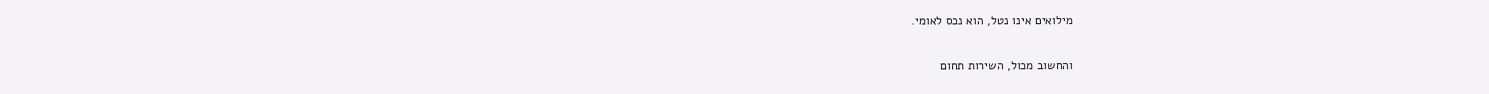מילואים אינו נטל, הוא נכס לאומי.

והחשוב מכול, השירות תחום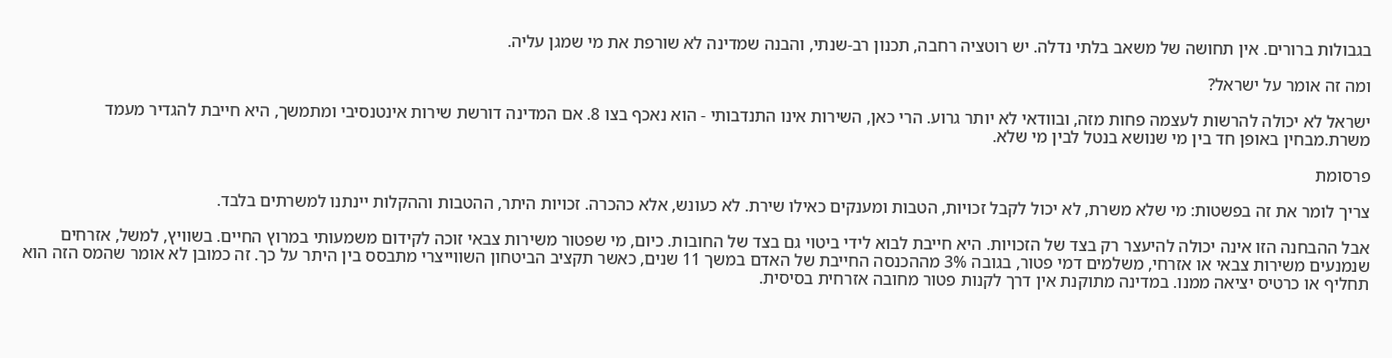בגבולות ברורים. אין תחושה של משאב בלתי נדלה. יש רוטציה רחבה, תכנון רב-שנתי, והבנה שמדינה לא שורפת את מי שמגן עליה.

ומה זה אומר על ישראל?

ישראל לא יכולה להרשות לעצמה פחות מזה, ובוודאי לא יותר גרוע. הרי כאן, השירות אינו התנדבותי - הוא נאכף בצו 8. אם המדינה דורשת שירות אינטנסיבי ומתמשך, היא חייבת להגדיר מעמד משרת.מבחין באופן חד בין מי שנושא בנטל לבין מי שלא.

פרסומת

צריך לומר את זה בפשטות: מי שלא משרת, לא יכול לקבל זכויות, הטבות ומענקים כאילו שירת. לא כעונש, אלא כהכרה. זכויות היתר, ההטבות וההקלות יינתנו למשרתים בלבד.

אבל ההבחנה הזו אינה יכולה להיעצר רק בצד של הזכויות. היא חייבת לבוא לידי ביטוי גם בצד של החובות. כיום, מי שפטור משירות צבאי זוכה לקידום משמעותי במרוץ החיים. בשוויץ, למשל, אזרחים שנמנעים משירות צבאי או אזרחי, משלמים דמי פטור, בגובה 3% מההכנסה החייבת של האדם במשך 11 שנים, כאשר תקציב הביטחון השווייצרי מתבסס בין היתר על כך. זה כמובן לא אומר שהמס הזה הוא תחליף או כרטיס יציאה ממנו. במדינה מתוקנת אין דרך לקנות פטור מחובה אזרחית בסיסית.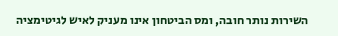השירות נותר חובה, ומס הביטחון אינו מעניק לאיש לגיטימציה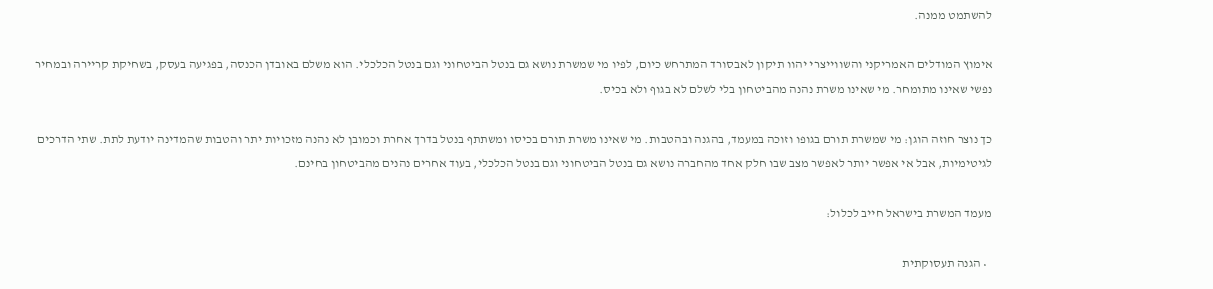להשתמט ממנה.

אימוץ המודלים האמריקני והשווייצרי יהוו תיקון לאבסורד המתרחש כיום, לפיו מי שמשרת נושא גם בנטל הביטחוני וגם בנטל הכלכלי. הוא משלם באובדן הכנסה, בפגיעה בעסק, בשחיקת קריירה ובמחיר נפשי שאינו מתומחר. מי שאינו משרת נהנה מהביטחון בלי לשלם לא בגוף ולא בכיס.

כך נוצר חוזה הוגן: מי שמשרת תורם בגופו וזוכה במעמד, בהגנה ובהטבות. מי שאינו משרת תורם בכיסו ומשתתף בנטל בדרך אחרת וכמובן לא נהנה מזכויות יתר והטבות שהמדינה יודעת לתת. שתי הדרכים לגיטימיות, אבל אי אפשר יותר לאפשר מצב שבו חלק אחד מהחברה נושא גם בנטל הביטחוני וגם בנטל הכלכלי, בעוד אחרים נהנים מהביטחון בחינם.

מעמד המשרת בישראל חייב לכלול:

  • הגנה תעסוקתית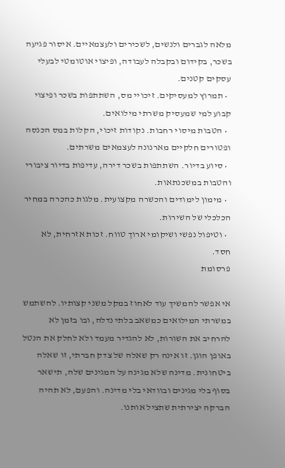מלאה לגברים ולנשים, לשכירים ולעצמאיים. איסור פגיעה בשכר, בקידום ובקבלה לעבודה, ופיצוי אוטומטי לבעלי עסקים קטנים.
  • תמרוץ למעסיקים. זיכויי מס, השתתפות בשכר ופיצוי קבוע למי שמעסיק משרתי מילואים.
  • הטבות מיסוי רחבות. נקודות זיכוי, הקלות במס הכנסה ופטורים חלקיים מארנונה לעצמאים משרתים.
  • סיוע בדיור. השתתפות בשכר דירה, עדיפות בדיור ציבורי והטבות במשכנתאות.
  • מימון לימודים והכשרה מקצועית. מלגות כהכרה במחיר הכלכלי של השירות.
  • וטיפול נפשי ושיקומי ארוך טווח. זכות אזרחית, לא חסד.
פרסומת

אי אפשר להמשיך עוד לאחוז במקל משני קצותיו. להשתמש במשרתי המילואים כמשאב בלתי נדלה, ובו בזמן לא להרחיב את השורות, לא להגדיר מעמד ולא לחלק את הנטל באופן הוגן. זו אינה רק שאלה של צדק חברתי, זו שאלה ביטחונית. מדינה שלא מגינה על המגינים שלה, תישאר בסוף בלי מגינים ובוודאי בלי מדינה. והפעם, לא תהיה הברקה יצירתית שתציל אותנו.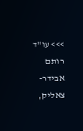>>> עו"ד רותם אבידר-צאליק,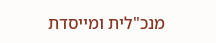מנכ"לית ומייסדת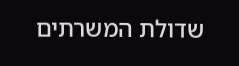שדולת המשרתים